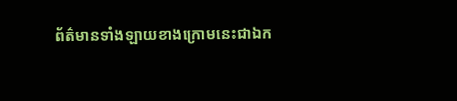ព័ត៌មានទាំងឡាយខាងក្រោមនេះជាឯក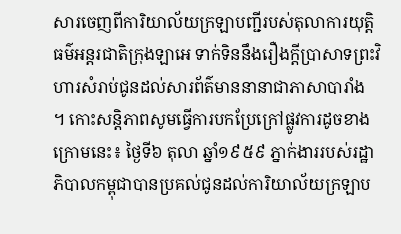សារចេញពីការិយាល័យក្រឡាបញ្ជីរបស់តុលាការយុត្តិធម៌អន្តរជាតិក្រុងឡាអេ ទាក់ទិននឹងរឿងក្តីប្រាសាទព្រះវិហារសំរាប់ជូនដល់សារព័ត៌មាននានាជាភាសាបារាំង ។ កោះសន្តិភាពសូមធ្វើការបកប្រែក្រៅផ្លូវការដូចខាងក្រោមនេះ៖ ថ្ងៃទី៦ តុលា ឆ្នាំ១៩៥៩ ភ្នាក់ងាររបស់រដ្ឋាភិបាលកម្ពុជាបានប្រគល់ជូនដល់ការិយាល័យក្រឡាប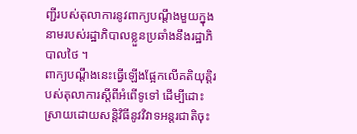ញ្ជីរបស់តុលាការនូវពាក្យបណ្តឹងមួយក្នុងនាមរបស់រដ្ឋាភិបាលខ្លួនប្រឆាំងនឹងរដ្ឋាភិបាលថៃ ។
ពាក្យបណ្តឹងនេះធ្វើឡើងផ្អែកលើគតិយុត្តិរបស់តុលាការស្តីពីអំពើទូទៅ ដើម្បីដោះស្រាយដោយសន្តិវិធីនូវវិវាទអន្តរជាតិចុះ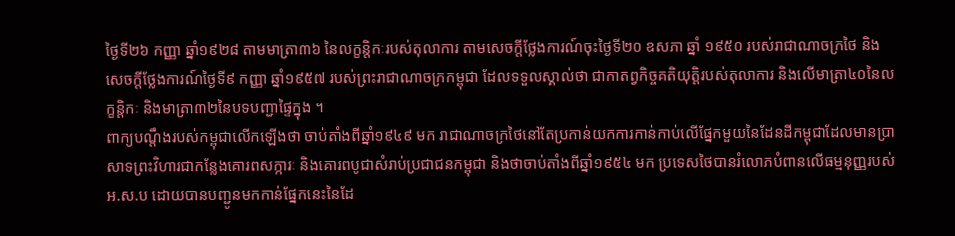ថ្ងៃទី២៦ កញ្ញា ឆ្នាំ១៩២៨ តាមមាត្រា៣៦ នៃលក្ខន្តិកៈរបស់តុលាការ តាមសេចក្តីថ្លែងការណ៍ចុះថ្ងៃទី២០ ឧសភា ឆ្នាំ ១៩៥០ របស់រាជាណាចក្រថៃ និងសេចក្តីថ្លែងការណ៍ថ្ងៃទី៩ កញ្ញា ឆ្នាំ១៩៥៧ របស់ព្រះរាជាណាចក្រកម្ពុជា ដែលទទួលស្គាល់ថា ជាកាតព្វកិច្ចគតិយុត្តិរបស់តុលាការ និងលើមាត្រា៤០នៃលក្ខន្តិកៈ និងមាត្រា៣២នៃបទបញ្ជាផ្ទៃក្នុង ។
ពាក្យបណ្តឹងរបស់កម្ពុជាលើកឡើងថា ចាប់តាំងពីឆ្នាំ១៩៤៩ មក រាជាណាចក្រថៃនៅតែប្រកាន់យកការកាន់កាប់លើផ្នែកមួយនៃដែនដីកម្ពុជាដែលមានប្រាសាទព្រះវិហារជាកន្លែងគោរពសក្ការៈ និងគោរពបូជាសំរាប់ប្រជាជនកម្ពុជា និងថាចាប់តាំងពីឆ្នាំ១៩៥៤ មក ប្រទេសថៃបានរំលោភបំពានលើធម្មនុញ្ញរបស់អ.ស.ប ដោយបានបញ្ជូនមកកាន់ផ្នែកនេះនៃដែ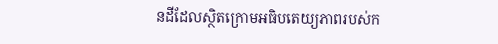នដីដែលស្ថិតក្រោមអធិបតេយ្យភាពរបស់ក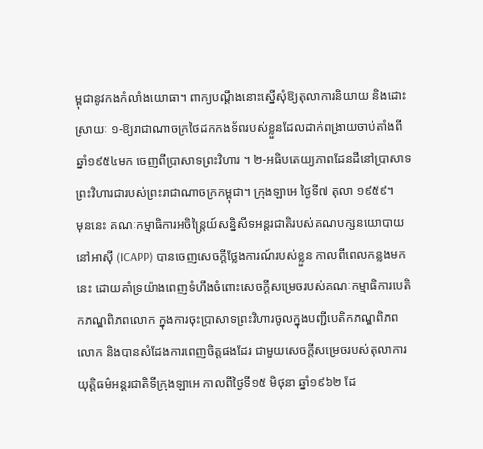ម្ពុជានូវកងកំលាំងយោធា។ ពាក្យបណ្តឹងនោះស្នើសុំឱ្យតុលាការនិយាយ និងដោះស្រាយៈ ១-ឱ្យរាជាណាចក្រថៃដកកងទ័ពរបស់ខ្លួនដែលដាក់ពង្រាយចាប់តាំងពីឆ្នាំ១៩៥៤មក ចេញពីប្រាសាទព្រះវិហារ ។ ២-អធិបតេយ្យភាពដែនដីនៅប្រាសាទព្រះវិហារជារបស់ព្រះរាជាណាចក្រកម្ពុជា។ ក្រុងឡាអេ ថ្ងៃទី៧ តុលា ១៩៥៩។
មុននេះ គណៈកម្មាធិការអចិន្ត្រៃយ៍សន្និសីទអន្តរជាតិរបស់គណបក្សនយោបាយនៅអាស៊ី (ICAPP) បានចេញសេចក្តីថ្លែងការណ៍របស់ខ្លួន កាលពីពេលកន្លងមកនេះ ដោយគាំទ្រយ៉ាងពេញទំហឹងចំពោះសេចក្តីសម្រេចរបស់គណៈកម្មាធិការបេតិកភណ្ឌពិភពលោក ក្នុងការចុះប្រាសាទព្រះវិហារចូលក្នុងបញ្ជីបេតិកភណ្ឌពិភពលោក និងបានសំដែងការពេញចិត្តផងដែរ ជាមួយសេចក្តីសម្រេចរបស់តុលាការយុត្តិធម៌អន្តរជាតិទីក្រុងឡាអេ កាលពីថ្ងៃទី១៥ មិថុនា ឆ្នាំ១៩៦២ ដែ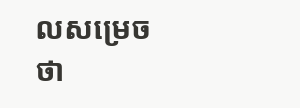លសម្រេចថា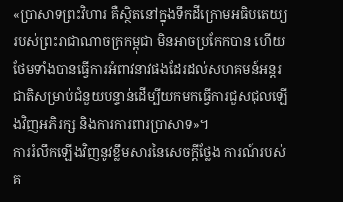«ប្រាសាទព្រះវិហារ គឺស្ថិតនៅក្នុងទឹកដីក្រោមអធិបតេយ្យរបស់ព្រះរាជាណាចក្រកម្ពុជា មិនអាចប្រកែកបាន ហើយថែមទាំងបានធ្វើការអំពាវនាវផងដែរដល់សហគមន៍អន្តរជាតិសម្រាប់ជំនួយបន្ទាន់ដើម្បីយកមកធ្វើការជួសជុលឡើងវិញអភិរក្ស និងការការពារប្រាសាទ»។
ការរំលឹកឡើងវិញនូវខ្លឹមសារនៃសេចក្តីថ្លែង ការណ៍របស់គ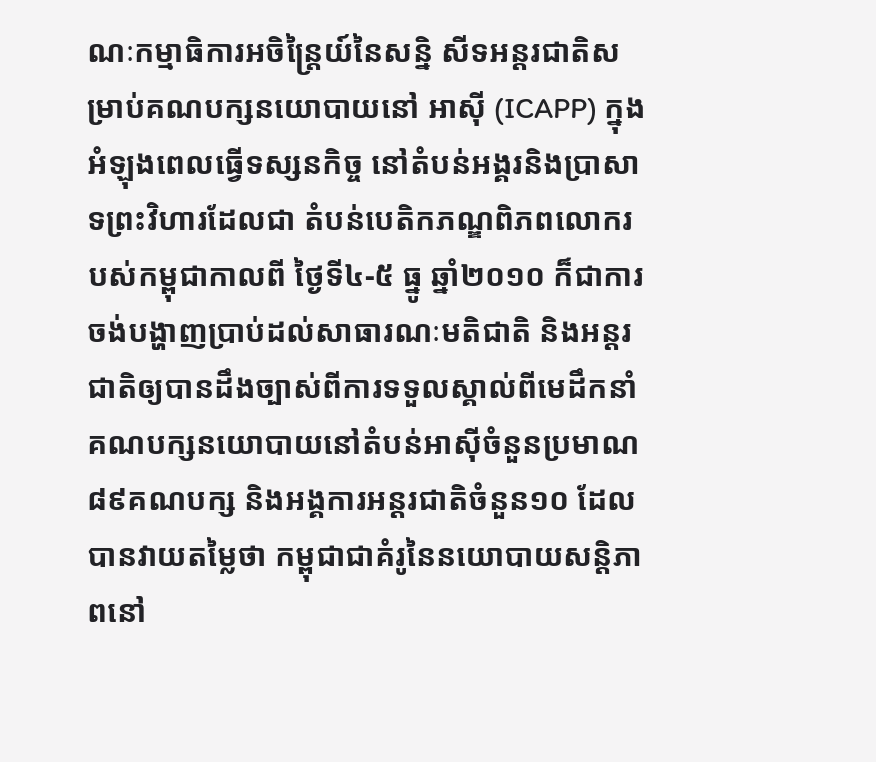ណៈកម្មាធិការអចិន្ត្រៃយ៍នៃសន្និ សីទអន្តរជាតិសម្រាប់គណបក្សនយោបាយនៅ អាស៊ី (ICAPP) ក្នុងអំឡុងពេលធ្វើទស្សនកិច្ច នៅតំបន់អង្គរនិងប្រាសាទព្រះវិហារដែលជា តំបន់បេតិកភណ្ឌពិភពលោករបស់កម្ពុជាកាលពី ថ្ងៃទី៤-៥ ធ្នូ ឆ្នាំ២០១០ ក៏ជាការចង់បង្ហាញប្រាប់ដល់សាធារណៈមតិជាតិ និងអន្តរជាតិឲ្យបានដឹងច្បាស់ពីការទទួលស្គាល់ពីមេដឹកនាំគណបក្សនយោបាយនៅតំបន់អាស៊ីចំនួនប្រមាណ៨៩គណបក្ស និងអង្គការអន្តរជាតិចំនួន១០ ដែលបានវាយតម្លៃថា កម្ពុជាជាគំរូនៃនយោបាយសន្តិភាពនៅ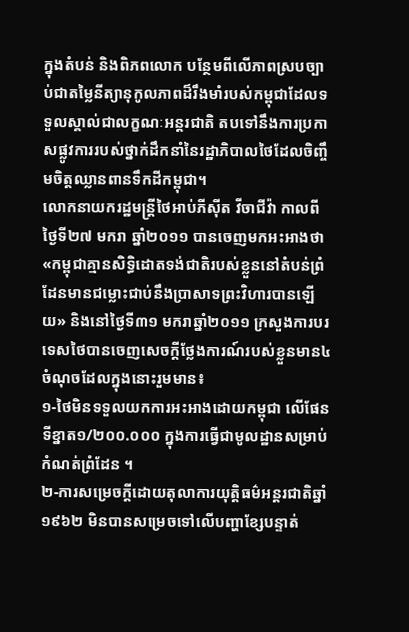ក្នុងតំបន់ និងពិភពលោក បន្ថែមពីលើភាពស្របច្បាប់ជាតម្លៃនីត្យានុកូលភាពដ៏រឹងមាំរបស់កម្ពុជាដែលទទួលស្គាល់ជាលក្ខណៈអន្តរជាតិ តបទៅនឹងការប្រកាសផ្លូវការរបស់ថ្នាក់ដឹកនាំនៃរដ្ឋាភិបាលថៃដែលចិញ្ចឹមចិត្តឈ្លានពានទឹកដីកម្ពុជា។
លោកនាយករដ្ឋមន្ត្រីថៃអាប់ភីស៊ីត វីចាជីវ៉ា កាលពីថ្ងៃទី២៧ មករា ឆ្នាំ២០១១ បានចេញមកអះអាងថា «កម្ពុជាគ្មានសិទ្ធិដោតទង់ជាតិរបស់ខ្លួននៅតំបន់ព្រំដែនមានជម្លោះជាប់នឹងប្រាសាទព្រះវិហារបានឡើយ» និងនៅថ្ងៃទី៣១ មករាឆ្នាំ២០១១ ក្រសួងការបរទេសថៃបានចេញសេចក្តីថ្លែងការណ៍របស់ខ្លួនមាន៤ចំណុចដែលក្នុងនោះរួមមាន៖
១-ថៃមិនទទួលយកការអះអាងដោយកម្ពុជា លើផែនទីខ្នាត១/២០០.០០០ ក្នុងការធ្វើជាមូលដ្ឋានសម្រាប់កំណត់ព្រំដែន ។
២-ការសម្រេចក្តីដោយតុលាការយុត្តិធម៌អន្តរជាតិឆ្នាំ១៩៦២ មិនបានសម្រេចទៅលើបញ្ហាខ្សែបន្ទាត់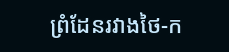ព្រំដែនរវាងថៃ-ក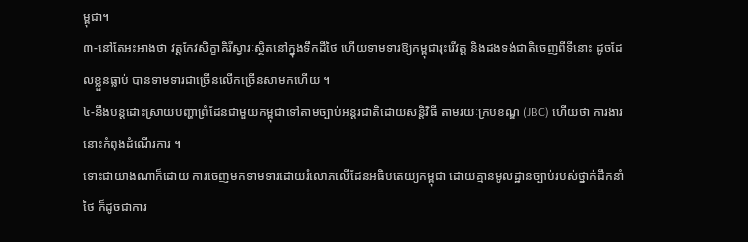ម្ពុជា។
៣-នៅតែអះអាងថា វត្តកែវសិក្ខាគិរីស្វារៈស្ថិតនៅក្នុងទឹកដីថៃ ហើយទាមទារឱ្យកម្ពុជារុះរើវត្ត និងដងទង់ជាតិចេញពីទីនោះ ដូចដែលខ្លួនធ្លាប់ បានទាមទារជាច្រើនលើកច្រើនសាមកហើយ ។
៤-នឹងបន្តដោះស្រាយបញ្ហាព្រំដែនជាមួយកម្ពុជាទៅតាមច្បាប់អន្តរជាតិដោយសន្តិវិធី តាមរយៈក្របខណ្ឌ (JBC) ហើយថា ការងារ នោះកំពុងដំណើរការ ។
ទោះជាយាងណាក៏ដោយ ការចេញមកទាមទារដោយរំលោភលើដែនអធិបតេយ្យកម្ពុជា ដោយគ្មានមូលដ្ឋានច្បាប់របស់ថ្នាក់ដឹកនាំថៃ ក៏ដូចជាការ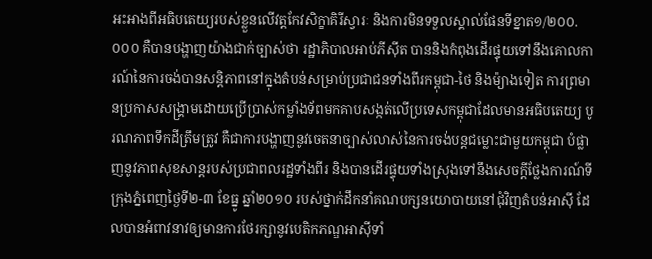អះអាងពីអធិបតេយ្យរបស់ខ្លួនលើវត្តកែវសិក្ខាគិរីស្វារៈ និងការមិនទទួលស្គាល់ផែនទីខ្នាត១/២០០.០០០ គឺបានបង្ហាញយ៉ាងជាក់ច្បាស់ថា រដ្ឋាភិបាលអាប់ភីស៊ីត បាននិងកំពុងដើរផ្ទុយទៅនឹងគោលការណ៍នៃការចង់បានសន្តិភាពនៅក្នុងតំបន់សម្រាប់ប្រជាជនទាំងពីរកម្ពុជា-ថៃ និងម៉្យាងទៀត ការព្រមានប្រកាសសង្គ្រាមដោយប្រើប្រាស់កម្លាំងទ័ពមកគាបសង្កត់លើប្រទេសកម្ពុជាដែលមានអធិបតេយ្យ បូរណភាពទឹកដីត្រឹមត្រូវ គឺជាការបង្ហាញនូវចេតនាច្បាស់លាស់នៃការចង់បន្តជម្លោះជាមួយកម្ពុជា បំផ្លាញនូវភាពសុខសាន្តរបស់ប្រជាពលរដ្ឋទាំងពីរ និងបានដើរផ្ទុយទាំងស្រុងទៅនឹងសេចក្តីថ្លែងការណ៍ទីក្រុងភ្នំពេញថ្ងៃទី២-៣ ខែធ្នូ ឆ្នាំ២០១០ របស់ថ្នាក់ដឹកនាំគណបក្សនយោបាយនៅជុំវិញតំបន់អាស៊ី ដែលបានអំពាវនាវឲ្យមានការថែរក្សានូវបេតិកភណ្ឌអាស៊ីទាំ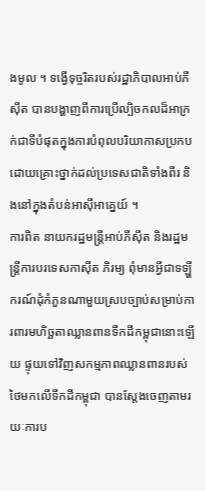ងមូល ។ ទង្វើទុច្ចរិតរបស់រដ្ឋាភិបាលអាប់ភីស៊ីត បានបង្ហាញពីការប្រើល្បិចកលដ៏អាក្រក់ជាទីបំផុតក្នុងការបំពុលបរិយាកាសប្រកបដោយគ្រោះថ្នាក់ដល់ប្រទេសជាតិទាំងពីរ និងនៅក្នុងតំបន់អាស៊ីអាគ្នេយ៍ ។
ការពិត នាយករដ្ឋមន្ត្រីអាប់ភីស៊ីត និងរដ្ឋមន្ត្រីការបរទេសកាស៊ីត ភិរម្យ ពុំមានអ្វីជាទឡ្ហីករណ៍ដុំកំភួនណាមួយស្របច្បាប់សម្រាប់ការពារមហិច្ឆតាឈ្លានពានទឹកដីកម្ពុជានោះឡើយ ផ្ទុយទៅវិញសកម្មភាពឈ្លានពានរបស់ថៃមកលើទឹកដីកម្ពុជា បានស្តែងចេញតាមរយៈការប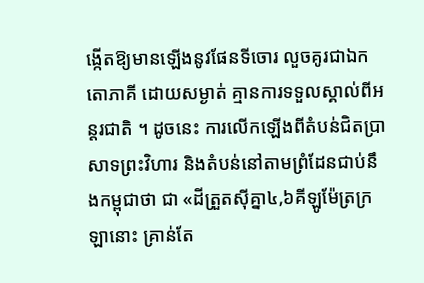ង្កើតឱ្យមានឡើងនូវផែនទីចោរ លួចគូរជាឯកតោភាគី ដោយសម្ងាត់ គ្មានការទទួលស្គាល់ពីអន្តរជាតិ ។ ដូចនេះ ការលើកឡើងពីតំបន់ជិតប្រាសាទព្រះវិហារ និងតំបន់នៅតាមព្រំដែនជាប់នឹងកម្ពុជាថា ជា «ដីត្រួតស៊ីគ្នា៤,៦គីឡូម៉ែត្រក្រឡានោះ គ្រាន់តែ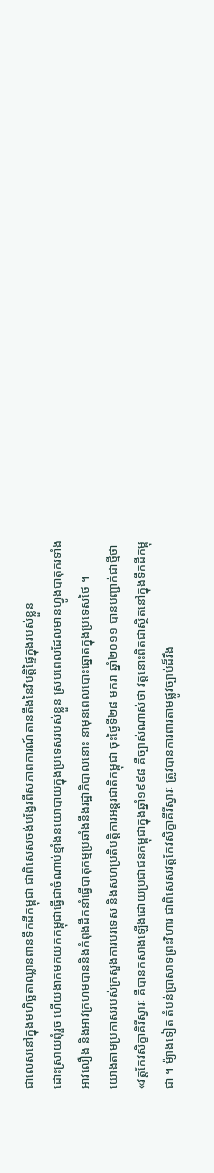ជាលេសនៅក្នុងមហិច្ឆតាឈ្លានពានទឹកដីកម្ពុជា ជាពិសេសចង់បង្វែរពីសភាពការណ៍តានតឹងនៃវិបត្តិផ្ទៃក្នុងរបស់ខ្លួន
ដោះស្រាយពុំរួច ហើយងាកមកយកកម្ពុជាធ្វើជាចំណាប់ខ្មាំងនយោបាយក្នុងប្រទេសរបស់ខ្លួន ស្របពេលដែលមានហ្វូងបាតុករទាំងអាវលឿង និងអាវក្រហមបាននិងកំពុងដឹកនាំធ្វើបាតុកម្មប្រឆាំងនឹងរដ្ឋាភិបាលនោះ នាមុនពេលបោះឆ្នោតក្នុងប្រទេសថៃ ។
យោងតាមប្រកាសរបស់ក្រសួងការបរទេស និងសហប្រតិបត្តិការអន្តរជាតិកម្ពុជា ចុះថ្ងៃទី២៨ មករា ឆ្នាំ២០១១ បានបញ្ជាក់ជាថ្មីថា «វត្តកែវសិក្ខាគិរីស្វារៈ គឺបានកសាងឡើងដោយប្រជាជនកម្ពុជាក្នុងឆ្នាំ១៩៩៨ គឺច្បាស់ណាស់ថា វត្តនោះពិតជាស្ថិតនៅក្នុងទឹកដីកម្ពុជា ។ ម៉្យាងទៀត តំបន់ប្រាសាទព្រះវិហារ ជាពិសេសវត្តកែវសិក្ខាគីរីស្វារៈ ត្រូវបានការពារតាមផ្លូវច្បាប់ដ៏រឹង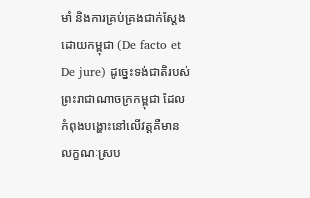មាំ និងការគ្រប់គ្រងជាក់ស្តែងដោយកម្ពុជា (De facto et De jure) ដូច្នេះទង់ជាតិរបស់ ព្រះរាជាណាចក្រកម្ពុជា ដែលកំពុងបង្ហោះនៅលើវត្តគឺមានលក្ខណៈស្រប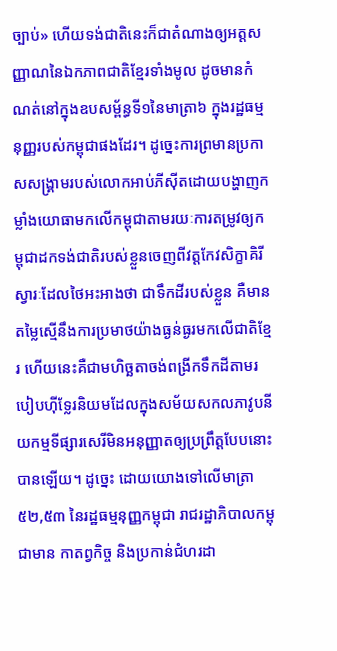ច្បាប់» ហើយទង់ជាតិនេះក៏ជាតំណាងឲ្យអត្តសញ្ញាណនៃឯកភាពជាតិខ្មែរទាំងមូល ដូចមានកំណត់នៅក្នុងឧបសម្ព័ន្ធទី១នៃមាត្រា៦ ក្នុងរដ្ឋធម្មនុញ្ញរបស់កម្ពុជាផងដែរ។ ដូច្នេះការព្រមានប្រកាសសង្គ្រាមរបស់លោកអាប់ភីស៊ីតដោយបង្ហាញកម្លាំងយោធាមកលើកម្ពុជាតាមរយៈការតម្រូវឲ្យកម្ពុជាដកទង់ជាតិរបស់ខ្លួនចេញពីវត្តកែវសិក្ខាគិរីស្វារៈដែលថៃអះអាងថា ជាទឹកដីរបស់ខ្លួន គឺមានតម្លៃស្មើនឹងការប្រមាថយ៉ាងធ្ងន់ធ្ងរមកលើជាតិខ្មែរ ហើយនេះគឺជាមហិច្ឆតាចង់ពង្រីកទឹកដីតាមរបៀបហ៊ីទ្លែរនិយមដែលក្នុងសម័យសកលភាវូបនីយកម្មទីផ្សារសេរីមិនអនុញ្ញាតឲ្យប្រព្រឹត្តបែបនោះបានឡើយ។ ដូច្នេះ ដោយយោងទៅលើមាត្រា៥២,៥៣ នៃរដ្ឋធម្មនុញ្ញកម្ពុជា រាជរដ្ឋាភិបាលកម្ពុជាមាន កាតព្វកិច្ច និងប្រកាន់ជំហរដា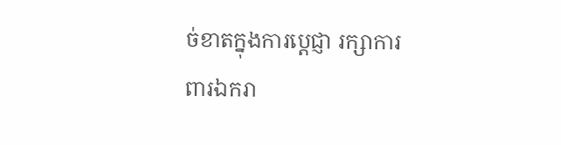ច់ខាតក្នុងការប្តេជ្ញា រក្សាការពារឯករា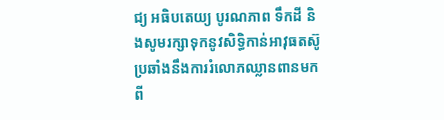ជ្យ អធិបតេយ្យ បូរណភាព ទឹកដី និងសូមរក្សាទុកនូវសិទ្ធិកាន់អាវុធតស៊ូ ប្រឆាំងនឹងការរំលោភឈ្លានពានមកពី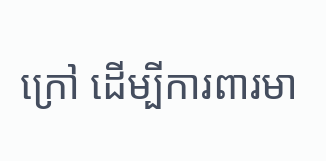ក្រៅ ដើម្បីការពារមា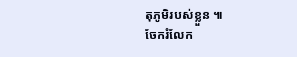តុភូមិរបស់ខ្លួន ៕
ចែករំលែក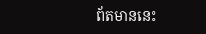ព័តមាននេះ